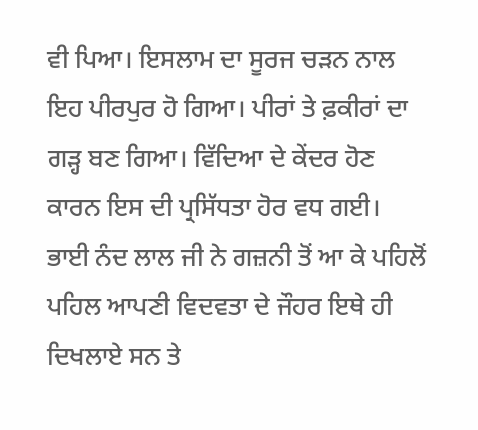ਵੀ ਪਿਆ। ਇਸਲਾਮ ਦਾ ਸੂਰਜ ਚੜਨ ਨਾਲ ਇਹ ਪੀਰਪੁਰ ਹੋ ਗਿਆ। ਪੀਰਾਂ ਤੇ ਫ਼ਕੀਰਾਂ ਦਾ ਗੜ੍ਹ ਬਣ ਗਿਆ। ਵਿੱਦਿਆ ਦੇ ਕੇਂਦਰ ਹੋਣ ਕਾਰਨ ਇਸ ਦੀ ਪ੍ਰਸਿੱਧਤਾ ਹੋਰ ਵਧ ਗਈ। ਭਾਈ ਨੰਦ ਲਾਲ ਜੀ ਨੇ ਗਜ਼ਨੀ ਤੋਂ ਆ ਕੇ ਪਹਿਲੋਂ ਪਹਿਲ ਆਪਣੀ ਵਿਦਵਤਾ ਦੇ ਜੌਹਰ ਇਥੇ ਹੀ ਦਿਖਲਾਏ ਸਨ ਤੇ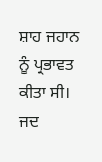ਸ਼ਾਹ ਜਹਾਨ ਨੂੰ ਪ੍ਰਭਾਵਤ ਕੀਤਾ ਸੀ।
ਜਦ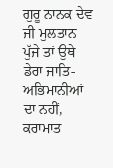ਗੁਰੂ ਨਾਨਕ ਦੇਵ ਜੀ ਮੁਲਤਾਨ ਪੁੱਜੇ ਤਾਂ ਉਥੇ ਡੇਰਾ ਜਾਤਿ-ਅਭਿਮਾਨੀਆਂ ਦਾ ਨਹੀਂ, ਕਰਾਮਾਤ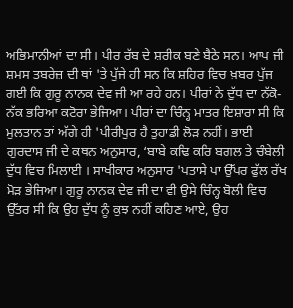ਅਭਿਮਾਨੀਆਂ ਦਾ ਸੀ। ਪੀਰ ਰੱਬ ਦੇ ਸ਼ਰੀਕ ਬਣੇ ਬੈਠੇ ਸਨ। ਆਪ ਜੀ ਸ਼ਮਸ ਤਬਰੇਜ਼ ਦੀ ਥਾਂ 'ਤੇ ਪੁੱਜੇ ਹੀ ਸਨ ਕਿ ਸ਼ਹਿਰ ਵਿਚ ਖ਼ਬਰ ਪੁੱਜ ਗਈ ਕਿ ਗੁਰੂ ਨਾਨਕ ਦੇਵ ਜੀ ਆ ਰਹੇ ਹਨ। ਪੀਰਾਂ ਨੇ ਦੁੱਧ ਦਾ ਨੱਕੋ-ਨੱਕ ਭਰਿਆ ਕਟੋਰਾ ਭੇਜਿਆ। ਪੀਰਾਂ ਦਾ ਚਿੰਨ੍ਹ ਮਾਤਰ ਇਸ਼ਾਰਾ ਸੀ ਕਿ ਮੁਲਤਾਨ ਤਾਂ ਅੱਗੇ ਹੀ 'ਪੀਰੀਪੁਰ ਹੈ ਤੁਹਾਡੀ ਲੋੜ ਨਹੀਂ। ਭਾਈ ਗੁਰਦਾਸ ਜੀ ਦੇ ਕਥਨ ਅਨੁਸਾਰ, ‘ਬਾਬੇ ਕਢਿ ਕਰਿ ਬਗਲ ਤੇ ਚੰਬੇਲੀ ਦੁੱਧ ਵਿਚ ਮਿਲਾਈ । ਸਾਖੀਕਾਰ ਅਨੁਸਾਰ 'ਪਤਾਸੇ ਪਾ ਉੱਪਰ ਫੁੱਲ ਰੱਖ ਮੋੜ ਭੇਜਿਆ। ਗੁਰੂ ਨਾਨਕ ਦੇਵ ਜੀ ਦਾ ਵੀ ਉਸੇ ਚਿੰਨ੍ਹ ਬੋਲੀ ਵਿਚ ਉੱਤਰ ਸੀ ਕਿ ਉਹ ਦੁੱਧ ਨੂੰ ਕੁਝ ਨਹੀਂ ਕਹਿਣ ਆਏ, ਉਹ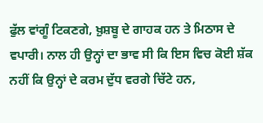ਫੁੱਲ ਵਾਂਗੂੰ ਟਿਕਣਗੇ, ਖ਼ੁਸ਼ਬੂ ਦੇ ਗਾਹਕ ਹਨ ਤੇ ਮਿਠਾਸ ਦੇ ਵਪਾਰੀ। ਨਾਲ ਹੀ ਉਨ੍ਹਾਂ ਦਾ ਭਾਵ ਸੀ ਕਿ ਇਸ ਵਿਚ ਕੋਈ ਸ਼ੱਕ ਨਹੀਂ ਕਿ ਉਨ੍ਹਾਂ ਦੇ ਕਰਮ ਦੁੱਧ ਵਰਗੇ ਚਿੱਟੇ ਹਨ,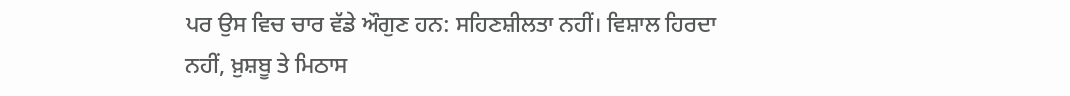ਪਰ ਉਸ ਵਿਚ ਚਾਰ ਵੱਡੇ ਔਗੁਣ ਹਨ: ਸਹਿਣਸ਼ੀਲਤਾ ਨਹੀਂ। ਵਿਸ਼ਾਲ ਹਿਰਦਾ ਨਹੀਂ, ਖ਼ੁਸ਼ਬੂ ਤੇ ਮਿਠਾਸ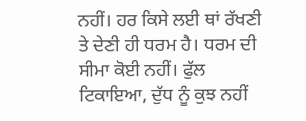ਨਹੀਂ। ਹਰ ਕਿਸੇ ਲਈ ਥਾਂ ਰੱਖਣੀ ਤੇ ਦੇਣੀ ਹੀ ਧਰਮ ਹੈ। ਧਰਮ ਦੀ ਸੀਮਾ ਕੋਈ ਨਹੀਂ। ਫੁੱਲ ਟਿਕਾਇਆ, ਦੁੱਧ ਨੂੰ ਕੁਝ ਨਹੀਂ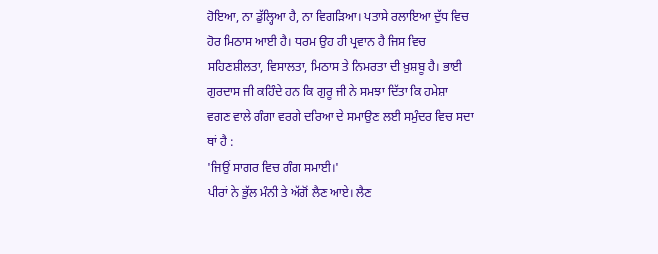ਹੋਇਆ, ਨਾ ਡੁੱਲ੍ਹਿਆ ਹੈ, ਨਾ ਵਿਗੜਿਆ। ਪਤਾਸੇ ਰਲਾਇਆ ਦੁੱਧ ਵਿਚ ਹੋਰ ਮਿਠਾਸ ਆਈ ਹੈ। ਧਰਮ ਉਹ ਹੀ ਪ੍ਰਵਾਨ ਹੈ ਜਿਸ ਵਿਚ ਸਹਿਣਸ਼ੀਲਤਾ, ਵਿਸਾਲਤਾ, ਮਿਠਾਸ ਤੇ ਨਿਮਰਤਾ ਦੀ ਖ਼ੁਸ਼ਬੂ ਹੈ। ਭਾਈ ਗੁਰਦਾਸ ਜੀ ਕਹਿੰਦੇ ਹਨ ਕਿ ਗੁਰੂ ਜੀ ਨੇ ਸਮਝਾ ਦਿੱਤਾ ਕਿ ਹਮੇਸ਼ਾ ਵਗਣ ਵਾਲੇ ਗੰਗਾ ਵਰਗੇ ਦਰਿਆ ਦੇ ਸਮਾਉਣ ਲਈ ਸਮੁੰਦਰ ਵਿਚ ਸਦਾ ਥਾਂ ਹੈ :
'ਜਿਉਂ ਸਾਗਰ ਵਿਚ ਗੰਗ ਸਮਾਈ।'
ਪੀਰਾਂ ਨੇ ਭੁੱਲ ਮੰਨੀ ਤੇ ਅੱਗੋਂ ਲੈਣ ਆਏ। ਲੈਣ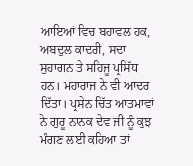ਆਇਆਂ ਵਿਚ ਬਹਾਵਲ ਹਕ, ਅਬਦੁਲ ਕਾਦਰੀ, ਸਦਾ ਸੁਹਾਗਨ ਤੇ ਸਹਿਜੂ ਪ੍ਰਸਿੱਧ ਹਨ। ਮਹਾਰਾਜ ਨੇ ਵੀ ਆਦਰ ਦਿੱਤਾ। ਪ੍ਰਸੇਨ ਚਿੱਤ ਆਤਮਾਵਾਂ ਨੇ ਗੁਰੂ ਨਾਨਕ ਦੇਵ ਜੀ ਨੂੰ ਕੁਝ ਮੰਗਣ ਲਈ ਕਹਿਆ ਤਾਂ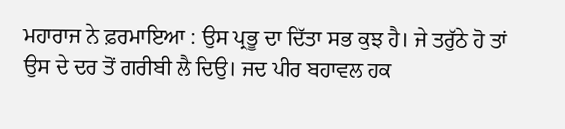ਮਹਾਰਾਜ ਨੇ ਫ਼ਰਮਾਇਆ : ਉਸ ਪ੍ਰਭੂ ਦਾ ਦਿੱਤਾ ਸਭ ਕੁਝ ਹੈ। ਜੇ ਤਰੁੱਠੇ ਹੋ ਤਾਂ ਉਸ ਦੇ ਦਰ ਤੋਂ ਗਰੀਬੀ ਲੈ ਦਿਉ। ਜਦ ਪੀਰ ਬਹਾਵਲ ਹਕ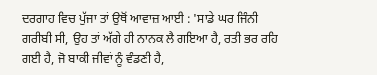ਦਰਗਾਹ ਵਿਚ ਪੁੱਜਾ ਤਾਂ ਉਥੋਂ ਆਵਾਜ਼ ਆਈ : 'ਸਾਡੇ ਘਰ ਜਿੰਨੀ ਗਰੀਬੀ ਸੀ, ਉਹ ਤਾਂ ਅੱਗੇ ਹੀ ਨਾਨਕ ਲੈ ਗਇਆ ਹੈ, ਰਤੀ ਭਰ ਰਹਿ ਗਈ ਹੈ, ਜੋ ਬਾਕੀ ਜੀਵਾਂ ਨੂੰ ਵੰਡਣੀ ਹੈ,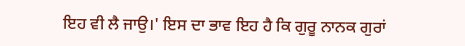ਇਹ ਵੀ ਲੈ ਜਾਉ।' ਇਸ ਦਾ ਭਾਵ ਇਹ ਹੈ ਕਿ ਗੁਰੂ ਨਾਨਕ ਗੁਰਾਂ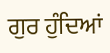ਗੁਰ ਹੁੰਦਿਆਂ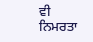ਵੀ ਨਿਮਰਤਾ